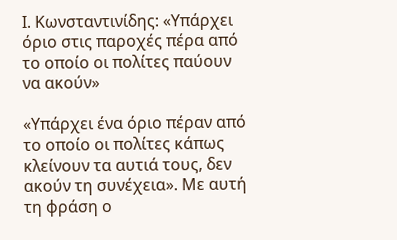Ι. Κωνσταντινίδης: «Υπάρχει όριο στις παροχές πέρα από το οποίο οι πολίτες παύουν να ακούν»

«Υπάρχει ένα όριο πέραν από το οποίο οι πολίτες κάπως κλείνουν τα αυτιά τους, δεν ακούν τη συνέχεια». Με αυτή τη φράση ο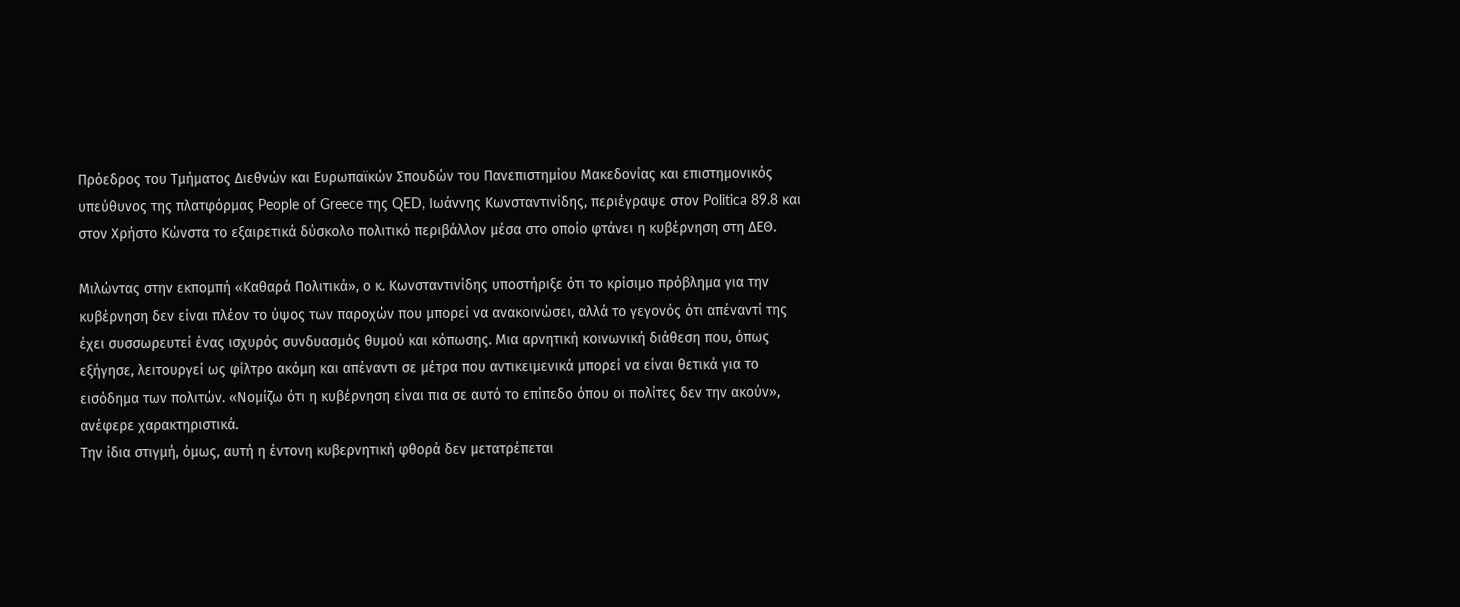Πρόεδρος του Τμήματος Διεθνών και Ευρωπαϊκών Σπουδών του Πανεπιστημίου Μακεδονίας και επιστημονικός υπεύθυνος της πλατφόρμας People of Greece της QED, Ιωάννης Κωνσταντινίδης, περιέγραψε στον Politica 89.8 και στον Χρήστο Κώνστα το εξαιρετικά δύσκολο πολιτικό περιβάλλον μέσα στο οποίο φτάνει η κυβέρνηση στη ΔΕΘ.

Μιλώντας στην εκπομπή «Καθαρά Πολιτικά», ο κ. Κωνσταντινίδης υποστήριξε ότι το κρίσιμο πρόβλημα για την κυβέρνηση δεν είναι πλέον το ύψος των παροχών που μπορεί να ανακοινώσει, αλλά το γεγονός ότι απέναντί της έχει συσσωρευτεί ένας ισχυρός συνδυασμός θυμού και κόπωσης. Μια αρνητική κοινωνική διάθεση που, όπως εξήγησε, λειτουργεί ως φίλτρο ακόμη και απέναντι σε μέτρα που αντικειμενικά μπορεί να είναι θετικά για το εισόδημα των πολιτών. «Νομίζω ότι η κυβέρνηση είναι πια σε αυτό το επίπεδο όπου οι πολίτες δεν την ακούν», ανέφερε χαρακτηριστικά.
Την ίδια στιγμή, όμως, αυτή η έντονη κυβερνητική φθορά δεν μετατρέπεται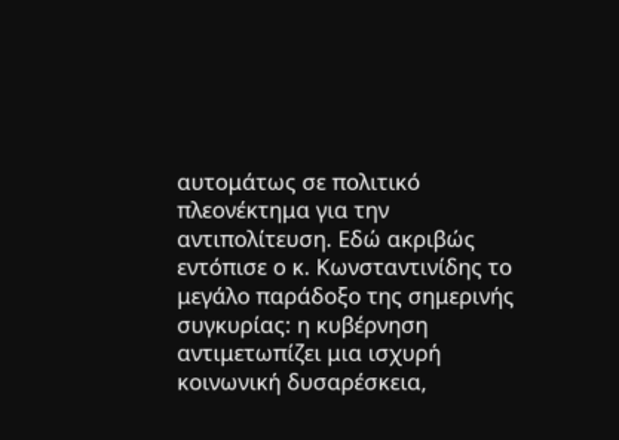αυτομάτως σε πολιτικό πλεονέκτημα για την αντιπολίτευση. Εδώ ακριβώς εντόπισε ο κ. Κωνσταντινίδης το μεγάλο παράδοξο της σημερινής συγκυρίας: η κυβέρνηση αντιμετωπίζει μια ισχυρή κοινωνική δυσαρέσκεια,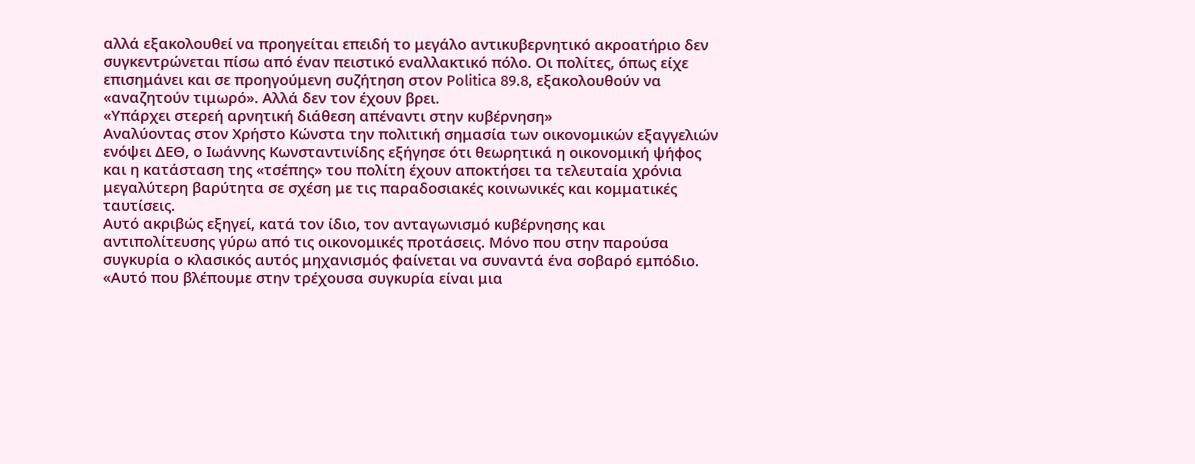αλλά εξακολουθεί να προηγείται επειδή το μεγάλο αντικυβερνητικό ακροατήριο δεν συγκεντρώνεται πίσω από έναν πειστικό εναλλακτικό πόλο. Οι πολίτες, όπως είχε επισημάνει και σε προηγούμενη συζήτηση στον Politica 89.8, εξακολουθούν να «αναζητούν τιμωρό». Αλλά δεν τον έχουν βρει.
«Υπάρχει στερεή αρνητική διάθεση απέναντι στην κυβέρνηση»
Αναλύοντας στον Χρήστο Κώνστα την πολιτική σημασία των οικονομικών εξαγγελιών ενόψει ΔΕΘ, ο Ιωάννης Κωνσταντινίδης εξήγησε ότι θεωρητικά η οικονομική ψήφος και η κατάσταση της «τσέπης» του πολίτη έχουν αποκτήσει τα τελευταία χρόνια μεγαλύτερη βαρύτητα σε σχέση με τις παραδοσιακές κοινωνικές και κομματικές ταυτίσεις.
Αυτό ακριβώς εξηγεί, κατά τον ίδιο, τον ανταγωνισμό κυβέρνησης και αντιπολίτευσης γύρω από τις οικονομικές προτάσεις. Μόνο που στην παρούσα συγκυρία ο κλασικός αυτός μηχανισμός φαίνεται να συναντά ένα σοβαρό εμπόδιο.
«Αυτό που βλέπουμε στην τρέχουσα συγκυρία είναι μια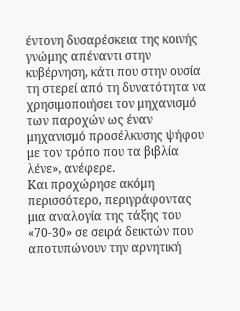έντονη δυσαρέσκεια της κοινής γνώμης απέναντι στην κυβέρνηση, κάτι που στην ουσία τη στερεί από τη δυνατότητα να χρησιμοποιήσει τον μηχανισμό των παροχών ως έναν μηχανισμό προσέλκυσης ψήφου με τον τρόπο που τα βιβλία λένε», ανέφερε.
Και προχώρησε ακόμη περισσότερο, περιγράφοντας μια αναλογία της τάξης του «70-30» σε σειρά δεικτών που αποτυπώνουν την αρνητική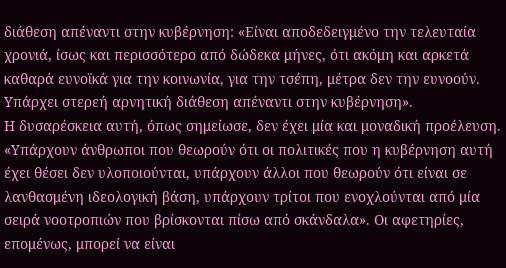διάθεση απέναντι στην κυβέρνηση: «Είναι αποδεδειγμένο την τελευταία χρονιά, ίσως και περισσότερο από δώδεκα μήνες, ότι ακόμη και αρκετά καθαρά ευνοϊκά για την κοινωνία, για την τσέπη, μέτρα δεν την ευνοούν. Υπάρχει στερεή αρνητική διάθεση απέναντι στην κυβέρνηση».
Η δυσαρέσκεια αυτή, όπως σημείωσε, δεν έχει μία και μοναδική προέλευση. «Υπάρχουν άνθρωποι που θεωρούν ότι οι πολιτικές που η κυβέρνηση αυτή έχει θέσει δεν υλοποιούνται, υπάρχουν άλλοι που θεωρούν ότι είναι σε λανθασμένη ιδεολογική βάση, υπάρχουν τρίτοι που ενοχλούνται από μία σειρά νοοτροπιών που βρίσκονται πίσω από σκάνδαλα». Οι αφετηρίες, επομένως, μπορεί να είναι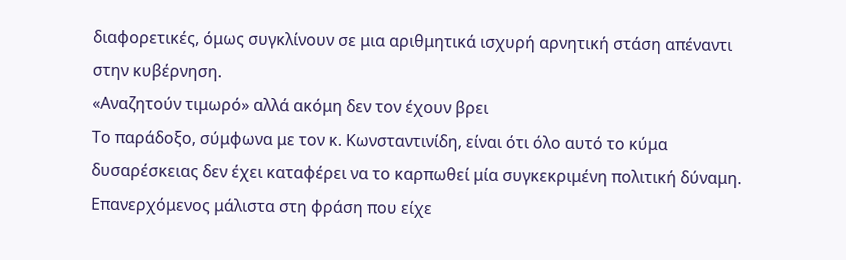διαφορετικές, όμως συγκλίνουν σε μια αριθμητικά ισχυρή αρνητική στάση απέναντι στην κυβέρνηση.
«Αναζητούν τιμωρό» αλλά ακόμη δεν τον έχουν βρει
Το παράδοξο, σύμφωνα με τον κ. Κωνσταντινίδη, είναι ότι όλο αυτό το κύμα δυσαρέσκειας δεν έχει καταφέρει να το καρπωθεί μία συγκεκριμένη πολιτική δύναμη.
Επανερχόμενος μάλιστα στη φράση που είχε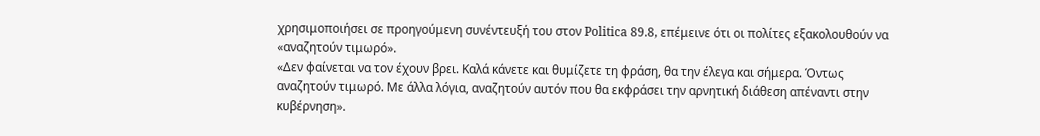χρησιμοποιήσει σε προηγούμενη συνέντευξή του στον Politica 89.8, επέμεινε ότι οι πολίτες εξακολουθούν να «αναζητούν τιμωρό».
«Δεν φαίνεται να τον έχουν βρει. Καλά κάνετε και θυμίζετε τη φράση, θα την έλεγα και σήμερα. Όντως αναζητούν τιμωρό. Με άλλα λόγια, αναζητούν αυτόν που θα εκφράσει την αρνητική διάθεση απέναντι στην κυβέρνηση».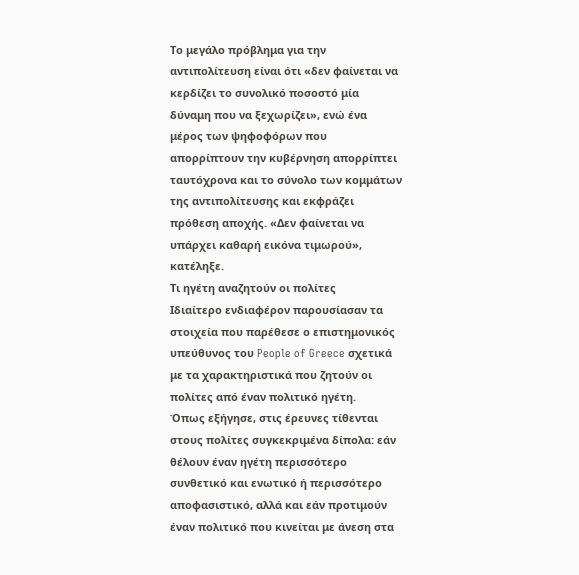Το μεγάλο πρόβλημα για την αντιπολίτευση είναι ότι «δεν φαίνεται να κερδίζει το συνολικό ποσοστό μία δύναμη που να ξεχωρίζει», ενώ ένα μέρος των ψηφοφόρων που απορρίπτουν την κυβέρνηση απορρίπτει ταυτόχρονα και το σύνολο των κομμάτων της αντιπολίτευσης και εκφράζει πρόθεση αποχής. «Δεν φαίνεται να υπάρχει καθαρή εικόνα τιμωρού», κατέληξε.
Τι ηγέτη αναζητούν οι πολίτες
Ιδιαίτερο ενδιαφέρον παρουσίασαν τα στοιχεία που παρέθεσε ο επιστημονικός υπεύθυνος του People of Greece σχετικά με τα χαρακτηριστικά που ζητούν οι πολίτες από έναν πολιτικό ηγέτη.
Όπως εξήγησε, στις έρευνες τίθενται στους πολίτες συγκεκριμένα δίπολα: εάν θέλουν έναν ηγέτη περισσότερο συνθετικό και ενωτικό ή περισσότερο αποφασιστικό, αλλά και εάν προτιμούν έναν πολιτικό που κινείται με άνεση στα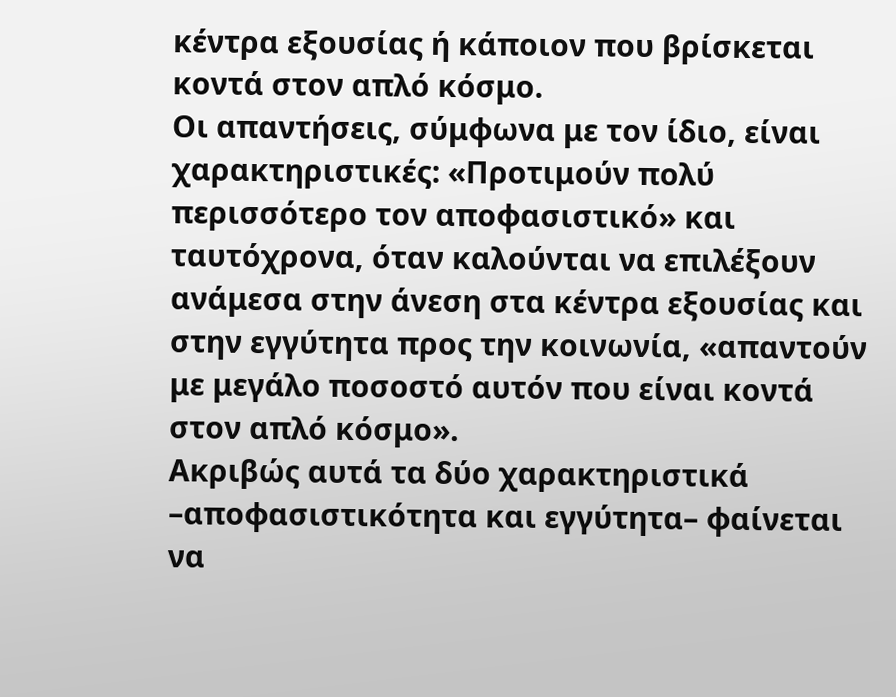κέντρα εξουσίας ή κάποιον που βρίσκεται κοντά στον απλό κόσμο.
Οι απαντήσεις, σύμφωνα με τον ίδιο, είναι χαρακτηριστικές: «Προτιμούν πολύ περισσότερο τον αποφασιστικό» και ταυτόχρονα, όταν καλούνται να επιλέξουν ανάμεσα στην άνεση στα κέντρα εξουσίας και στην εγγύτητα προς την κοινωνία, «απαντούν με μεγάλο ποσοστό αυτόν που είναι κοντά στον απλό κόσμο».
Ακριβώς αυτά τα δύο χαρακτηριστικά –αποφασιστικότητα και εγγύτητα– φαίνεται να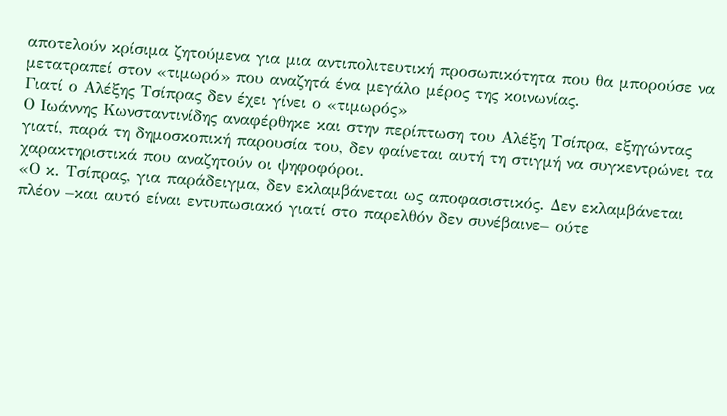αποτελούν κρίσιμα ζητούμενα για μια αντιπολιτευτική προσωπικότητα που θα μπορούσε να μετατραπεί στον «τιμωρό» που αναζητά ένα μεγάλο μέρος της κοινωνίας.
Γιατί ο Αλέξης Τσίπρας δεν έχει γίνει ο «τιμωρός»
Ο Ιωάννης Κωνσταντινίδης αναφέρθηκε και στην περίπτωση του Αλέξη Τσίπρα, εξηγώντας γιατί, παρά τη δημοσκοπική παρουσία του, δεν φαίνεται αυτή τη στιγμή να συγκεντρώνει τα χαρακτηριστικά που αναζητούν οι ψηφοφόροι.
«Ο κ. Τσίπρας, για παράδειγμα, δεν εκλαμβάνεται ως αποφασιστικός. Δεν εκλαμβάνεται πλέον –και αυτό είναι εντυπωσιακό γιατί στο παρελθόν δεν συνέβαινε– ούτε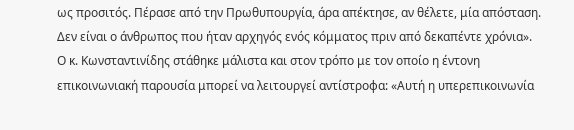ως προσιτός. Πέρασε από την Πρωθυπουργία, άρα απέκτησε, αν θέλετε, μία απόσταση. Δεν είναι ο άνθρωπος που ήταν αρχηγός ενός κόμματος πριν από δεκαπέντε χρόνια».
Ο κ. Κωνσταντινίδης στάθηκε μάλιστα και στον τρόπο με τον οποίο η έντονη επικοινωνιακή παρουσία μπορεί να λειτουργεί αντίστροφα: «Αυτή η υπερεπικοινωνία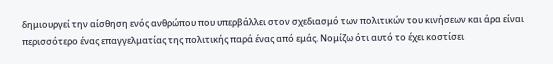δημιουργεί την αίσθηση ενός ανθρώπου που υπερβάλλει στον σχεδιασμό των πολιτικών του κινήσεων και άρα είναι περισσότερο ένας επαγγελματίας της πολιτικής παρά ένας από εμάς. Νομίζω ότι αυτό το έχει κοστίσει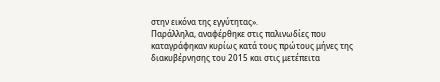στην εικόνα της εγγύτητας».
Παράλληλα, αναφέρθηκε στις παλινωδίες που καταγράφηκαν κυρίως κατά τους πρώτους μήνες της διακυβέρνησης του 2015 και στις μετέπειτα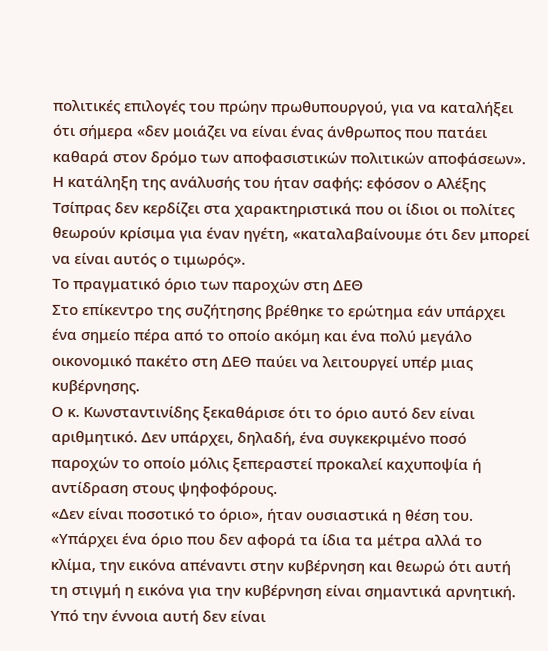πολιτικές επιλογές του πρώην πρωθυπουργού, για να καταλήξει ότι σήμερα «δεν μοιάζει να είναι ένας άνθρωπος που πατάει καθαρά στον δρόμο των αποφασιστικών πολιτικών αποφάσεων».
Η κατάληξη της ανάλυσής του ήταν σαφής: εφόσον ο Αλέξης Τσίπρας δεν κερδίζει στα χαρακτηριστικά που οι ίδιοι οι πολίτες θεωρούν κρίσιμα για έναν ηγέτη, «καταλαβαίνουμε ότι δεν μπορεί να είναι αυτός ο τιμωρός».
Το πραγματικό όριο των παροχών στη ΔΕΘ
Στο επίκεντρο της συζήτησης βρέθηκε το ερώτημα εάν υπάρχει ένα σημείο πέρα από το οποίο ακόμη και ένα πολύ μεγάλο οικονομικό πακέτο στη ΔΕΘ παύει να λειτουργεί υπέρ μιας κυβέρνησης.
Ο κ. Κωνσταντινίδης ξεκαθάρισε ότι το όριο αυτό δεν είναι αριθμητικό. Δεν υπάρχει, δηλαδή, ένα συγκεκριμένο ποσό παροχών το οποίο μόλις ξεπεραστεί προκαλεί καχυποψία ή αντίδραση στους ψηφοφόρους.
«Δεν είναι ποσοτικό το όριο», ήταν ουσιαστικά η θέση του. «Υπάρχει ένα όριο που δεν αφορά τα ίδια τα μέτρα αλλά το κλίμα, την εικόνα απέναντι στην κυβέρνηση και θεωρώ ότι αυτή τη στιγμή η εικόνα για την κυβέρνηση είναι σημαντικά αρνητική. Υπό την έννοια αυτή δεν είναι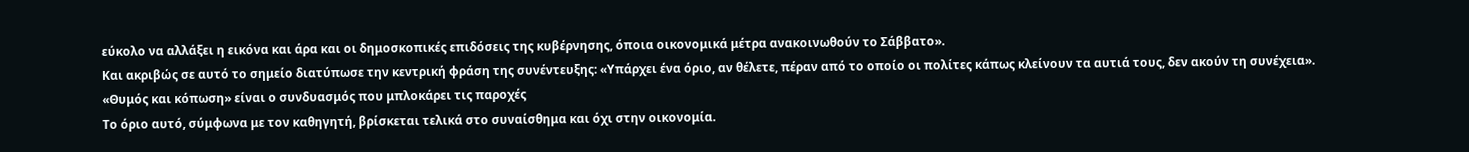εύκολο να αλλάξει η εικόνα και άρα και οι δημοσκοπικές επιδόσεις της κυβέρνησης, όποια οικονομικά μέτρα ανακοινωθούν το Σάββατο».
Και ακριβώς σε αυτό το σημείο διατύπωσε την κεντρική φράση της συνέντευξης: «Υπάρχει ένα όριο, αν θέλετε, πέραν από το οποίο οι πολίτες κάπως κλείνουν τα αυτιά τους, δεν ακούν τη συνέχεια».
«Θυμός και κόπωση» είναι ο συνδυασμός που μπλοκάρει τις παροχές
Το όριο αυτό, σύμφωνα με τον καθηγητή, βρίσκεται τελικά στο συναίσθημα και όχι στην οικονομία.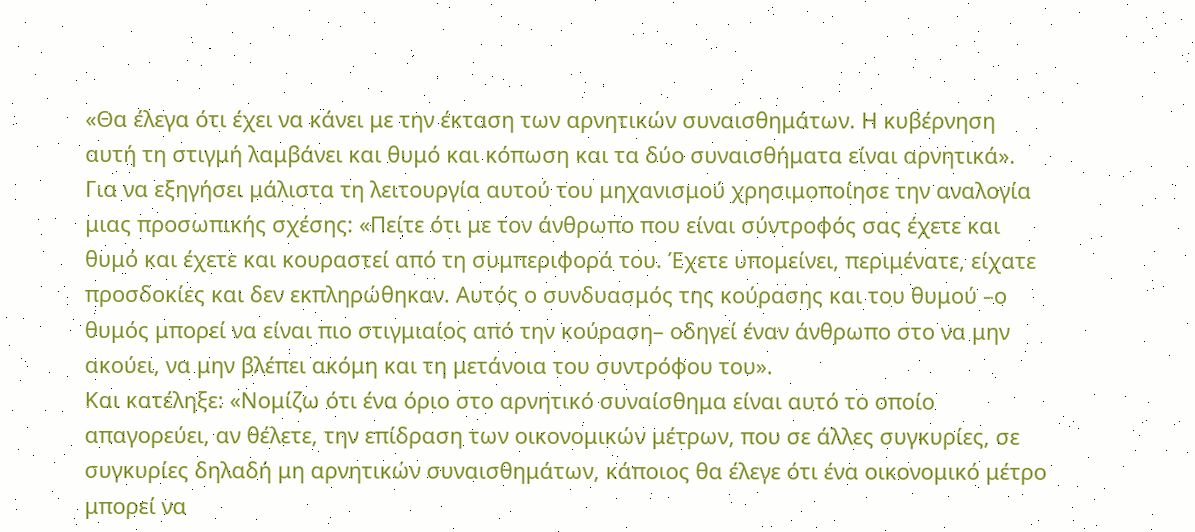«Θα έλεγα ότι έχει να κάνει με την έκταση των αρνητικών συναισθημάτων. Η κυβέρνηση αυτή τη στιγμή λαμβάνει και θυμό και κόπωση και τα δύο συναισθήματα είναι αρνητικά».
Για να εξηγήσει μάλιστα τη λειτουργία αυτού του μηχανισμού χρησιμοποίησε την αναλογία μιας προσωπικής σχέσης: «Πείτε ότι με τον άνθρωπο που είναι σύντροφός σας έχετε και θυμό και έχετε και κουραστεί από τη συμπεριφορά του. Έχετε υπομείνει, περιμένατε, είχατε προσδοκίες και δεν εκπληρώθηκαν. Αυτός ο συνδυασμός της κούρασης και του θυμού –ο θυμός μπορεί να είναι πιο στιγμιαίος από την κούραση– οδηγεί έναν άνθρωπο στο να μην ακούει, να μην βλέπει ακόμη και τη μετάνοια του συντρόφου του».
Και κατέληξε: «Νομίζω ότι ένα όριο στο αρνητικό συναίσθημα είναι αυτό το οποίο απαγορεύει, αν θέλετε, την επίδραση των οικονομικών μέτρων, που σε άλλες συγκυρίες, σε συγκυρίες δηλαδή μη αρνητικών συναισθημάτων, κάποιος θα έλεγε ότι ένα οικονομικό μέτρο μπορεί να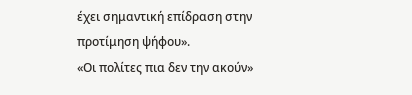έχει σημαντική επίδραση στην προτίμηση ψήφου».
«Οι πολίτες πια δεν την ακούν»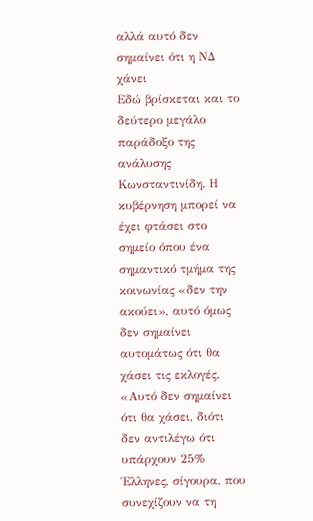αλλά αυτό δεν σημαίνει ότι η ΝΔ χάνει
Εδώ βρίσκεται και το δεύτερο μεγάλο παράδοξο της ανάλυσης Κωνσταντινίδη. Η κυβέρνηση μπορεί να έχει φτάσει στο σημείο όπου ένα σημαντικό τμήμα της κοινωνίας «δεν την ακούει», αυτό όμως δεν σημαίνει αυτομάτως ότι θα χάσει τις εκλογές.
«Αυτό δεν σημαίνει ότι θα χάσει, διότι δεν αντιλέγω ότι υπάρχουν 25% Έλληνες, σίγουρα, που συνεχίζουν να τη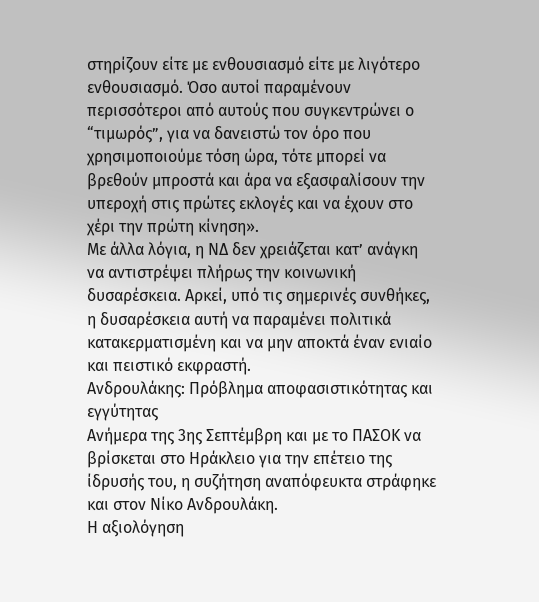στηρίζουν είτε με ενθουσιασμό είτε με λιγότερο ενθουσιασμό. Όσο αυτοί παραμένουν περισσότεροι από αυτούς που συγκεντρώνει ο “τιμωρός”, για να δανειστώ τον όρο που χρησιμοποιούμε τόση ώρα, τότε μπορεί να βρεθούν μπροστά και άρα να εξασφαλίσουν την υπεροχή στις πρώτες εκλογές και να έχουν στο χέρι την πρώτη κίνηση».
Με άλλα λόγια, η ΝΔ δεν χρειάζεται κατ’ ανάγκη να αντιστρέψει πλήρως την κοινωνική δυσαρέσκεια. Αρκεί, υπό τις σημερινές συνθήκες, η δυσαρέσκεια αυτή να παραμένει πολιτικά κατακερματισμένη και να μην αποκτά έναν ενιαίο και πειστικό εκφραστή.
Ανδρουλάκης: Πρόβλημα αποφασιστικότητας και εγγύτητας
Ανήμερα της 3ης Σεπτέμβρη και με το ΠΑΣΟΚ να βρίσκεται στο Ηράκλειο για την επέτειο της ίδρυσής του, η συζήτηση αναπόφευκτα στράφηκε και στον Νίκο Ανδρουλάκη.
Η αξιολόγηση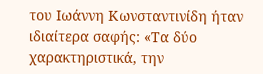του Ιωάννη Κωνσταντινίδη ήταν ιδιαίτερα σαφής: «Τα δύο χαρακτηριστικά, την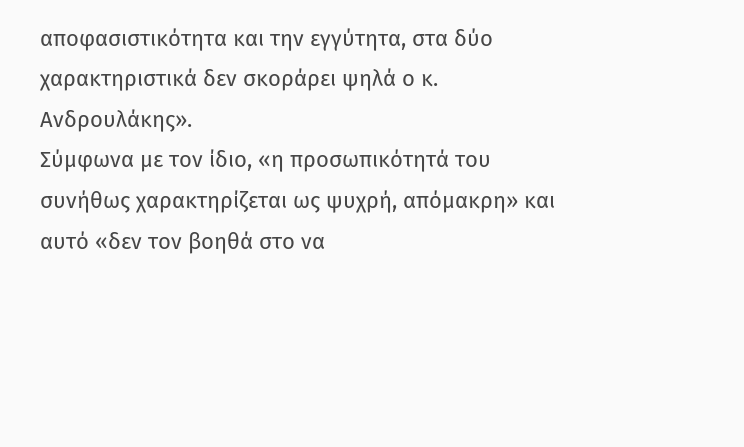αποφασιστικότητα και την εγγύτητα, στα δύο χαρακτηριστικά δεν σκοράρει ψηλά ο κ. Ανδρουλάκης».
Σύμφωνα με τον ίδιο, «η προσωπικότητά του συνήθως χαρακτηρίζεται ως ψυχρή, απόμακρη» και αυτό «δεν τον βοηθά στο να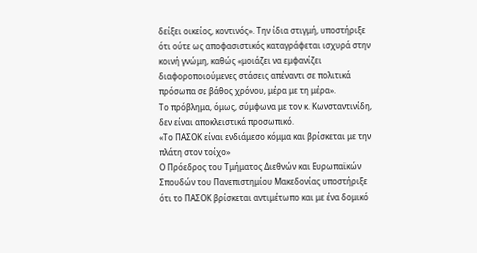δείξει οικείος, κοντινός». Την ίδια στιγμή, υποστήριξε ότι ούτε ως αποφασιστικός καταγράφεται ισχυρά στην κοινή γνώμη, καθώς «μοιάζει να εμφανίζει διαφοροποιούμενες στάσεις απέναντι σε πολιτικά πρόσωπα σε βάθος χρόνου, μέρα με τη μέρα».
Το πρόβλημα, όμως, σύμφωνα με τον κ. Κωνσταντινίδη, δεν είναι αποκλειστικά προσωπικό.
«Το ΠΑΣΟΚ είναι ενδιάμεσο κόμμα και βρίσκεται με την πλάτη στον τοίχο»
Ο Πρόεδρος του Τμήματος Διεθνών και Ευρωπαϊκών Σπουδών του Πανεπιστημίου Μακεδονίας υποστήριξε ότι το ΠΑΣΟΚ βρίσκεται αντιμέτωπο και με ένα δομικό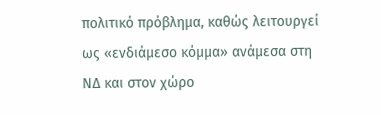πολιτικό πρόβλημα, καθώς λειτουργεί ως «ενδιάμεσο κόμμα» ανάμεσα στη ΝΔ και στον χώρο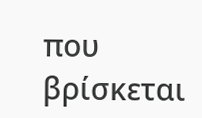που βρίσκεται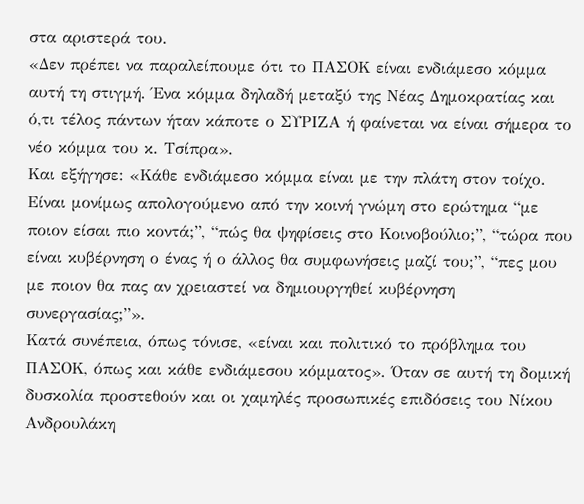στα αριστερά του.
«Δεν πρέπει να παραλείπουμε ότι το ΠΑΣΟΚ είναι ενδιάμεσο κόμμα αυτή τη στιγμή. Ένα κόμμα δηλαδή μεταξύ της Νέας Δημοκρατίας και ό,τι τέλος πάντων ήταν κάποτε ο ΣΥΡΙΖΑ ή φαίνεται να είναι σήμερα το νέο κόμμα του κ. Τσίπρα».
Και εξήγησε: «Κάθε ενδιάμεσο κόμμα είναι με την πλάτη στον τοίχο. Είναι μονίμως απολογούμενο από την κοινή γνώμη στο ερώτημα “με ποιον είσαι πιο κοντά;”, “πώς θα ψηφίσεις στο Κοινοβούλιο;”, “τώρα που είναι κυβέρνηση ο ένας ή ο άλλος θα συμφωνήσεις μαζί του;”, “πες μου με ποιον θα πας αν χρειαστεί να δημιουργηθεί κυβέρνηση συνεργασίας;”».
Κατά συνέπεια, όπως τόνισε, «είναι και πολιτικό το πρόβλημα του ΠΑΣΟΚ, όπως και κάθε ενδιάμεσου κόμματος». Όταν σε αυτή τη δομική δυσκολία προστεθούν και οι χαμηλές προσωπικές επιδόσεις του Νίκου Ανδρουλάκη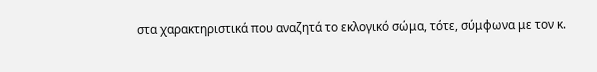στα χαρακτηριστικά που αναζητά το εκλογικό σώμα, τότε, σύμφωνα με τον κ.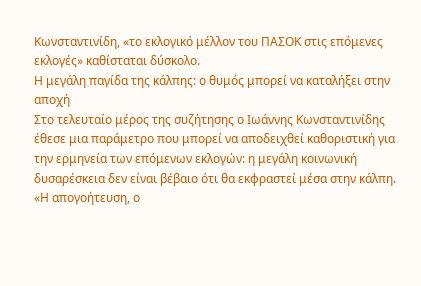Κωνσταντινίδη, «το εκλογικό μέλλον του ΠΑΣΟΚ στις επόμενες εκλογές» καθίσταται δύσκολο.
Η μεγάλη παγίδα της κάλπης: ο θυμός μπορεί να καταλήξει στην αποχή
Στο τελευταίο μέρος της συζήτησης ο Ιωάννης Κωνσταντινίδης έθεσε μια παράμετρο που μπορεί να αποδειχθεί καθοριστική για την ερμηνεία των επόμενων εκλογών: η μεγάλη κοινωνική δυσαρέσκεια δεν είναι βέβαιο ότι θα εκφραστεί μέσα στην κάλπη.
«Η απογοήτευση, ο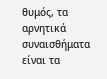θυμός, τα αρνητικά συναισθήματα είναι τα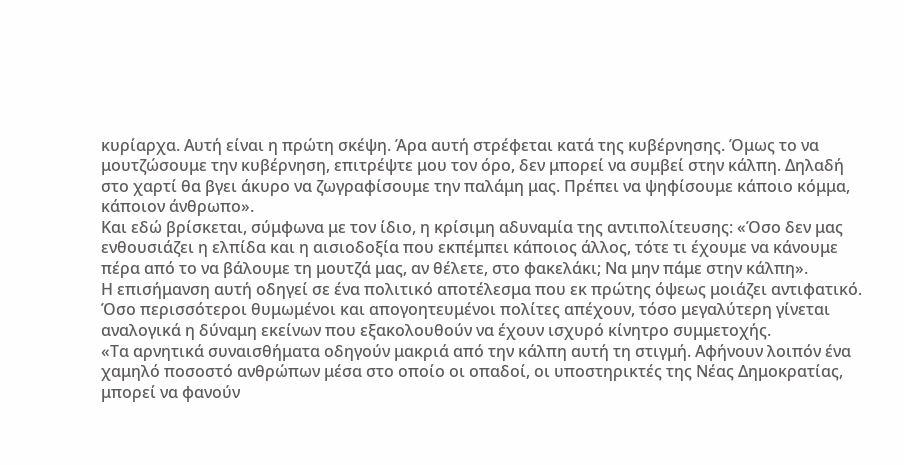κυρίαρχα. Αυτή είναι η πρώτη σκέψη. Άρα αυτή στρέφεται κατά της κυβέρνησης. Όμως το να μουτζώσουμε την κυβέρνηση, επιτρέψτε μου τον όρο, δεν μπορεί να συμβεί στην κάλπη. Δηλαδή στο χαρτί θα βγει άκυρο να ζωγραφίσουμε την παλάμη μας. Πρέπει να ψηφίσουμε κάποιο κόμμα, κάποιον άνθρωπο».
Και εδώ βρίσκεται, σύμφωνα με τον ίδιο, η κρίσιμη αδυναμία της αντιπολίτευσης: «Όσο δεν μας ενθουσιάζει η ελπίδα και η αισιοδοξία που εκπέμπει κάποιος άλλος, τότε τι έχουμε να κάνουμε πέρα από το να βάλουμε τη μουτζά μας, αν θέλετε, στο φακελάκι; Να μην πάμε στην κάλπη».
Η επισήμανση αυτή οδηγεί σε ένα πολιτικό αποτέλεσμα που εκ πρώτης όψεως μοιάζει αντιφατικό. Όσο περισσότεροι θυμωμένοι και απογοητευμένοι πολίτες απέχουν, τόσο μεγαλύτερη γίνεται αναλογικά η δύναμη εκείνων που εξακολουθούν να έχουν ισχυρό κίνητρο συμμετοχής.
«Τα αρνητικά συναισθήματα οδηγούν μακριά από την κάλπη αυτή τη στιγμή. Αφήνουν λοιπόν ένα χαμηλό ποσοστό ανθρώπων μέσα στο οποίο οι οπαδοί, οι υποστηρικτές της Νέας Δημοκρατίας, μπορεί να φανούν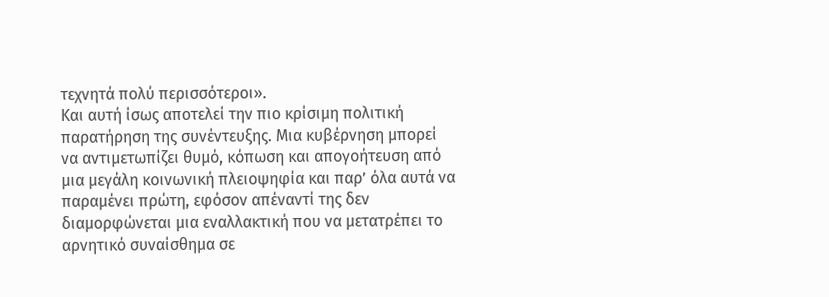τεχνητά πολύ περισσότεροι».
Και αυτή ίσως αποτελεί την πιο κρίσιμη πολιτική παρατήρηση της συνέντευξης. Μια κυβέρνηση μπορεί να αντιμετωπίζει θυμό, κόπωση και απογοήτευση από μια μεγάλη κοινωνική πλειοψηφία και παρ’ όλα αυτά να παραμένει πρώτη, εφόσον απέναντί της δεν διαμορφώνεται μια εναλλακτική που να μετατρέπει το αρνητικό συναίσθημα σε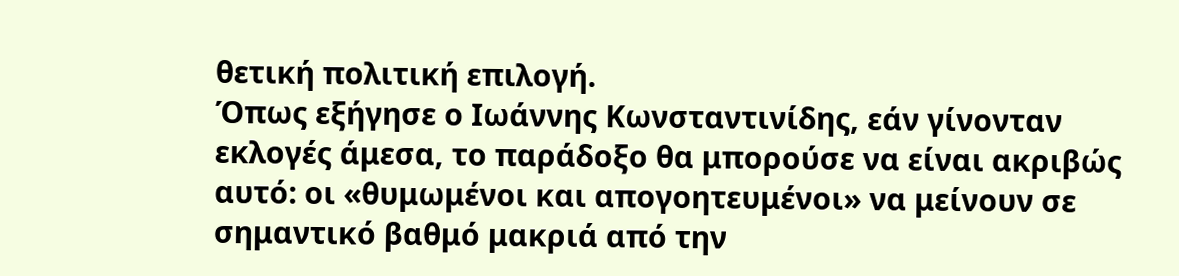θετική πολιτική επιλογή.
Όπως εξήγησε ο Ιωάννης Κωνσταντινίδης, εάν γίνονταν εκλογές άμεσα, το παράδοξο θα μπορούσε να είναι ακριβώς αυτό: οι «θυμωμένοι και απογοητευμένοι» να μείνουν σε σημαντικό βαθμό μακριά από την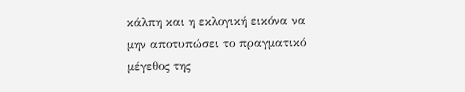κάλπη και η εκλογική εικόνα να μην αποτυπώσει το πραγματικό μέγεθος της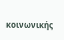κοινωνικής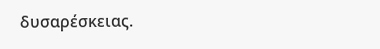δυσαρέσκειας.